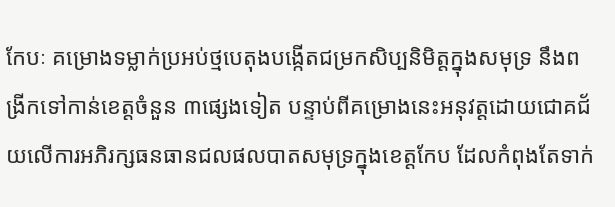កែបៈ គម្រោងទម្លាក់ប្រអប់ថ្មបេតុងបង្កើតជម្រកសិប្បនិមិត្តក្នុងសមុទ្រ នឹងពង្រីកទៅកាន់ខេត្តចំនួន ៣ផ្សេងទៀត បន្ទាប់ពីគម្រោងនេះអនុវត្តដោយជោគជ័យលើការអភិរក្សធនធានជលផលបាតសមុទ្រក្នុងខេត្តកែប ដែលកំពុងតែទាក់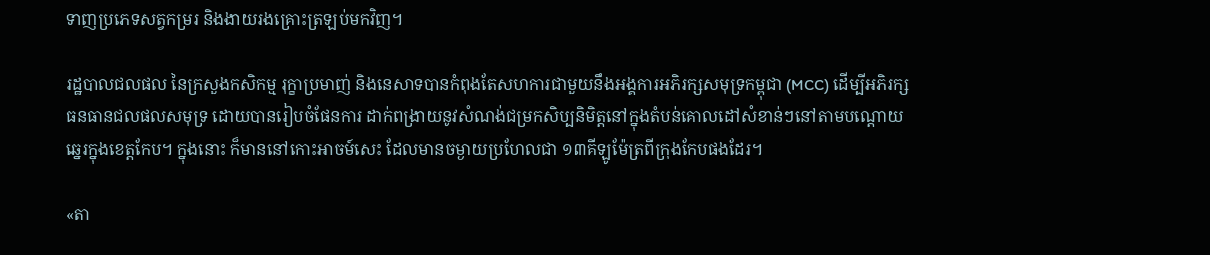ទាញប្រភេទសត្វកម្ររ និងងាយរងគ្រោះត្រឡប់មកវិញ។

រដ្ឋបាលជលផល នៃក្រសួងកសិកម្ម រុក្ខាប្រមាញ់ និងនេសាទបានកំពុងតែសហការជាមួយនឹងអង្គការអភិរក្សសមុទ្រកម្ពុជា (MCC) ដើម្បីអភិរក្សធនធានជលផលសមុទ្រ ដោយបានរៀបចំផែនការ ដាក់ពង្រាយនូវសំណង់ជម្រកសិប្បនិមិត្តនៅក្នុងតំបន់គោលដៅសំខាន់ៗនៅតាមបណ្តោយឆ្នេរក្នុងខេត្តកែប។ ក្នុងនោះ ក៏មាននៅកោះអាចម៍សេះ ដែលមានចម្ងាយប្រហែលជា ១៣គីឡូម៉ែត្រពីក្រុងកែបផងដែរ។

«តា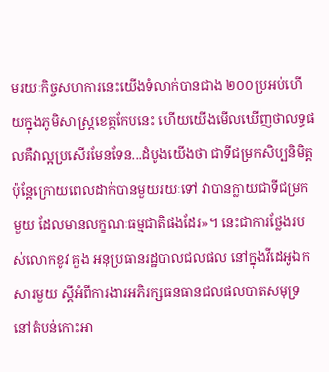មរយៈកិច្ចសហការនេះយើងទំលាក់បានជាង ២០០ប្រអប់ហើយក្នុងភូមិសាស្រ្តខេត្កកែបនេះ ហើយយើងមើលឃើញថាលទ្ធផលគឺវាល្អប្រសើរមែនទែន...ដំបូងយើងថា ជាទីជម្រកសិប្បនិមិត្ត ប៉ុន្តែក្រោយពេលដាក់បានមួយរយៈទៅ វាបានក្លាយជាទីជម្រកមួយ ដែលមានលក្ខណៈធម្មជាតិផងដែរ»។ នេះជាការថ្លែងរបស់លោកខូវ គួង អនុប្រធានរដ្ឋបាលជលផល នៅក្នុងវីដេអូឯកសារមួយ ស្ដីអំពីការងារអភិរក្សធនធានជលផលបាតសមុទ្រនៅតំបន់កោះអា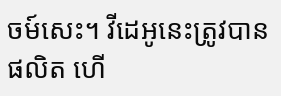ចម៍សេះ។ វីដេអូនេះត្រូវបានផលិត ហើ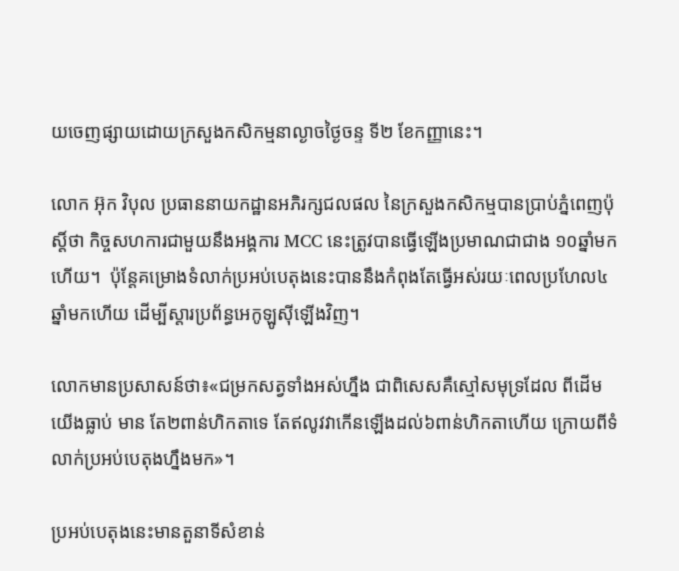យចេញផ្សាយដោយក្រសួងកសិកម្មនាល្ងាចថ្ងៃចន្ទ ទី២ ខែកញ្ញានេះ។

លោក អ៊ុក វិបុល ប្រធាននាយកដ្ឋានអភិរក្សជលផល នៃក្រសួងកសិកម្មបានប្រាប់ភ្នំពេញប៉ុស្តិ៍ថា កិច្ចសហការជាមួយនឹងអង្គការ MCC នេះត្រូវបានធ្វើឡើងប្រមាណជាជាង ១០ឆ្នាំមកហើយ។  ប៉ុន្តែគម្រោងទំលាក់ប្រអប់បេតុងនេះបាននឹងកំពុងតែធ្វើអស់រយៈពេលប្រហែល៤ឆ្នាំមកហើយ ដើម្បីស្តារប្រព័ន្ធអេកូឡូស៊ីឡើងវិញ។

លោកមានប្រសាសន៍ថា៖«ជម្រកសត្វទាំងអស់ហ្នឹង ជាពិសេសគឺស្មៅសមុទ្រដែល ពីដើមយើងធ្លាប់ មាន តែ២ពាន់ហិកតាទេ តែឥលូវវាកើនឡើងដល់៦ពាន់ហិកតាហើយ ក្រោយពីទំលាក់ប្រអប់បេតុងហ្នឹងមក»។

ប្រអប់បេតុងនេះមានតួនាទីសំខាន់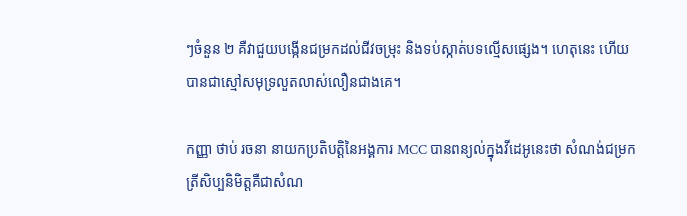ៗចំនួន ២ គឺវាជួយបង្កើនជម្រកដល់ជីវចម្រុះ និងទប់ស្កាត់បទល្មើសផ្សេង។ ហេតុនេះ ហើយ បានជាស្មៅសមុទ្រលួតលាស់លឿនជាងគេ។

កញ្ញា ថាប់ រចនា នាយកប្រតិបត្តិនៃអង្គការ MCC បានពន្យល់ក្នុងវីដេអូនេះថា សំណង់ជម្រកត្រីសិប្បនិមិត្តគឺជាសំណ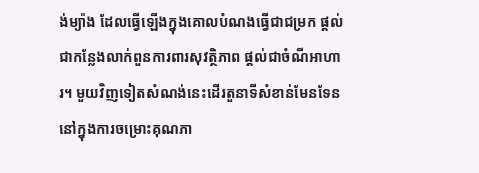ង់ម្យ៉ាង ដែលធ្វើឡើងក្នុងគោលបំណងធ្វើជាជម្រក ផ្តល់ជាកន្លែងលាក់ពួនការពារសុវត្ថិភាព ផ្តល់ជាចំណីអាហារ។ មួយវិញទៀតសំណង់នេះដើរតួនាទីសំខាន់មែនទែននៅក្នុងការចម្រោះគុណភា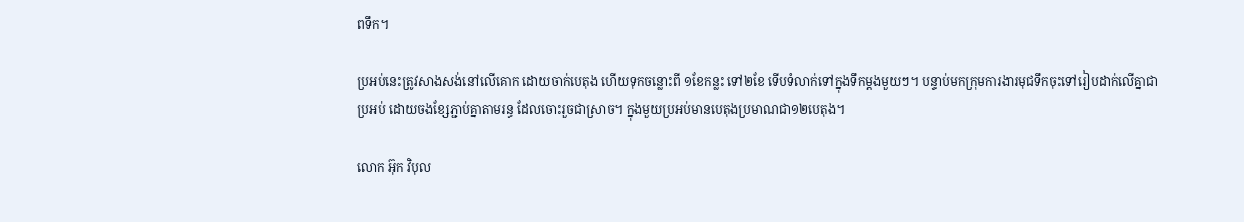ពទឹក។

ប្រអប់នេះត្រូវសាងសង់នៅលើគោក ដោយចាក់បេតុង ហើយទុកចន្លោះពី ១ខែកន្លះ ទៅ២ខែ ទើបទំលាក់ទៅក្នុងទឹកម្តងមួយៗ។ បន្ទាប់មកក្រុមការងារមុជទឹកចុះទៅរៀបដាក់លើគ្នាជាប្រអប់ ដោយចងខ្សែភ្ជាប់គ្នាតាមរន្ធ ដែលចោះរួចជាស្រាច។ ក្នុងមួយប្រអប់មានបេតុងប្រមាណជា១២បេតុង។

លោក អ៊ុក វិបុល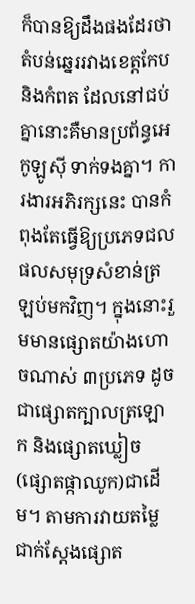ក៏បានឱ្យដឹងផងដែរថា តំបន់ឆ្នេររវាងខេត្តកែប និងកំពត ដែលនៅជប់គ្នានោះគឺមានប្រព័ន្ធអេកូឡូស៊ី ទាក់ទងគ្នា។ ការងារអភិរក្សនេះ បានកំពុងតែធ្វើឱ្យប្រភេទជលផលសមុទ្រសំខាន់ត្រឡប់មកវិញ។ ក្នុងនោះរួមមានផ្សោតយ៉ាងហោចណាស់ ៣ប្រភេទ ដូចជាផ្សោតក្បាលត្រឡោក និងផ្សោតឃ្លៀច (ផ្សោតផ្កាឈូក)ជាដើម។ តាមការវាយតម្លៃជាក់ស្តែងផ្សោត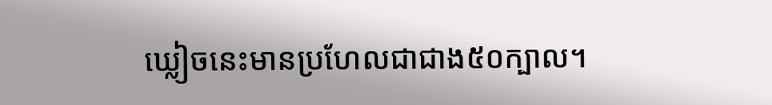ឃ្លៀចនេះមានប្រហែលជាជាង៥០ក្បាល។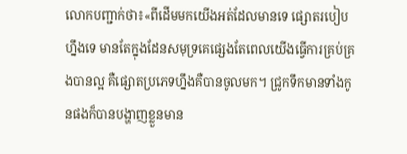លោកបញ្ជាក់ថា៖«ពីដើមមកយើងអត់ដែលមានទេ ផ្សោតរបៀបហ្នឹងទេ មានតែក្នុងដែនសមុទ្រគេផ្សេងតែពេលយើងធ្វើការគ្រប់គ្រងបានល្អ គឺផ្សោតប្រភេទហ្នឹងគឺបានចូលមក។ ជ្រូកទឹកមានទាំងកូនផងក៏បានបង្ហាញខ្លួនមាន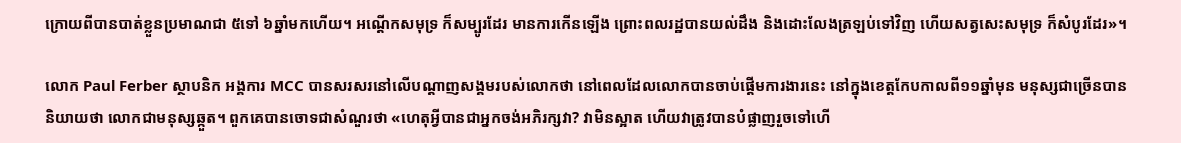ក្រោយពីបានបាត់ខ្លួនប្រមាណជា ៥ទៅ ៦ឆ្នាំមកហើយ។ អណ្តើកសមុទ្រ ក៏សម្បូរដែរ មានការកើនឡើង ព្រោះពលរដ្ឋបានយល់ដឹង និងដោះលែងត្រឡប់ទៅវិញ ហើយសត្វសេះសមុទ្រ ក៏សំបូរដែរ»។

លោក Paul Ferber ស្ថាបនិក អង្គការ MCC បានសរសរនៅលើបណ្តាញសង្គមរបស់លោកថា នៅពេលដែលលោកបានចាប់ផ្តើមការងារនេះ នៅក្នុងខេត្តកែបកាលពី១១ឆ្នាំមុន មនុស្សជាច្រើនបាននិយាយថា លោកជាមនុស្សឆ្កួត។ ពួកគេបានចោទជាសំណួរថា «ហេតុអ្វីបានជាអ្នកចង់អភិរក្សវា? វាមិនស្អាត ហើយវាត្រូវបានបំផ្លាញរួចទៅហើ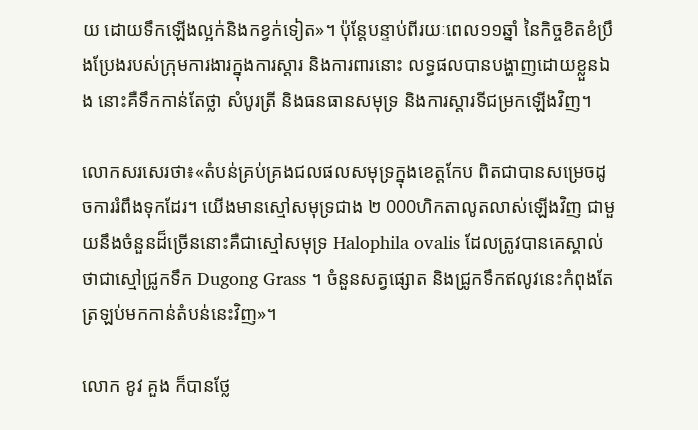យ ដោយទឹកឡើងល្អក់និងកខ្វក់ទៀត»។ ប៉ុន្តែបន្ទាប់ពីរយៈពេល១១ឆ្នាំ នៃកិច្ចខិតខំប្រឹងប្រែងរបស់ក្រុមការងារក្នុងការស្តារ និងការពារនោះ លទ្ធផលបានបង្ហាញដោយខ្លួនឯង នោះគឺទឹកកាន់តែថ្លា សំបូរត្រី និងធនធានសមុទ្រ និងការស្តារទីជម្រកឡើងវិញ។

លោកសរសេរថា៖«តំបន់គ្រប់គ្រងជលផលសមុទ្រក្នុងខេត្តកែប ពិតជាបានសម្រេចដូចការរំពឹងទុកដែរ។ យើងមានស្មៅសមុទ្រជាង ២ 000ហិកតាលូតលាស់ឡើងវិញ ជាមួយនឹងចំនួនដ៏ច្រើននោះគឺជាស្មៅសមុទ្រ Halophila ovalis ដែលត្រូវបានគេស្គាល់ថាជាស្មៅជ្រូកទឹក Dugong Grass ។ ចំនួនសត្វផ្សោត និងជ្រូកទឹកឥលូវនេះកំពុងតែត្រឡប់មកកាន់តំបន់នេះវិញ»។

លោក ខូវ គួង ក៏បានថ្លែ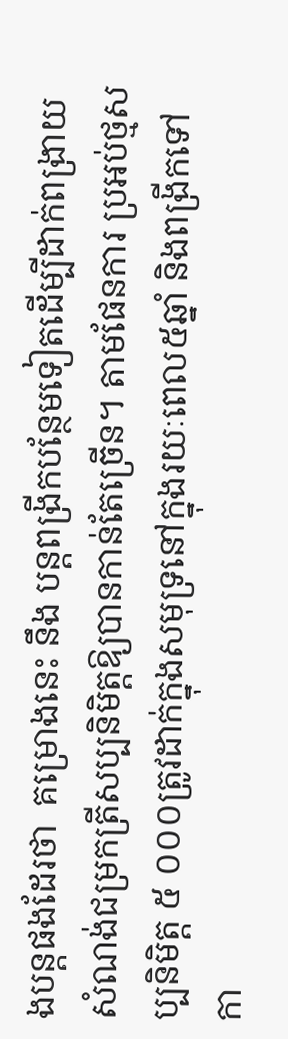ងបន្តផងដែរថា  គម្រោងនេះ នឹង បន្តពង្រីកបន្ថែមទៀតដើម្បីដាក់ពង្រាយសំណង់ជម្រកត្រីសប្បនិមិត្តឱ្យបានកាន់តែច្រើន។ តាមផែនការ ប្រអប់ថ្មសប្បនិមិត្ត ៥ ០០០ត្រូវដាក់ក្នុងសមុទ្រនៅក្នុងរយៈពេល៥ឆ្នាំ និងពង្រីកទៅកា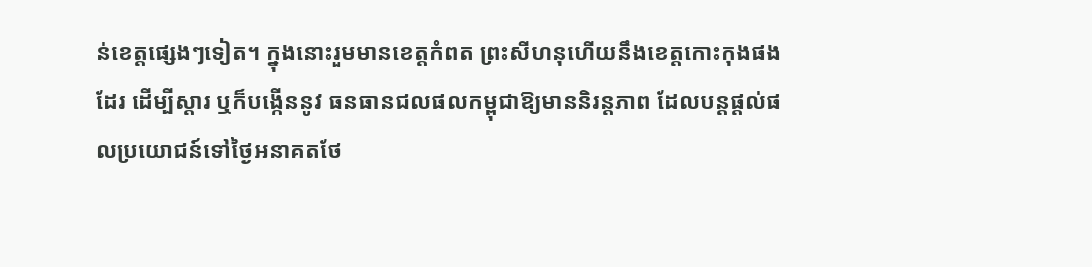ន់ខេត្តផ្សេងៗទៀត។ ក្នុងនោះរួមមានខេត្តកំពត ព្រះសីហនុហើយនឹងខេត្តកោះកុងផងដែរ ដើម្បីស្តារ ឬក៏បង្កើននូវ ធនធានជលផលកម្ពុជាឱ្យមាននិរន្តភាព ដែលបន្តផ្តល់ផលប្រយោជន៍ទៅថ្ងៃអនាគតថែ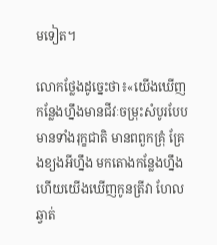មទៀត។

លោកថ្លែងដូច្នេះថា៖«យើងឃើញកន្លែងហ្នឹងមានជីវៈចម្រុះសំបូរបែប មានទាំងរុក្ខជាតិ មានពពួកគ្រុំ គ្រែងខ្យងអីហ្នឹង មកតោងកន្លែងហ្នឹង ហើយយើងឃើញកូនត្រីវា ហែលឆ្វាត់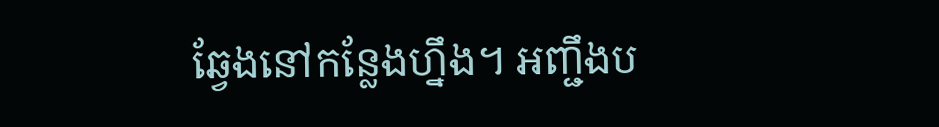ឆ្វែងនៅកន្លែងហ្នឹង។ អញ្ជឹងប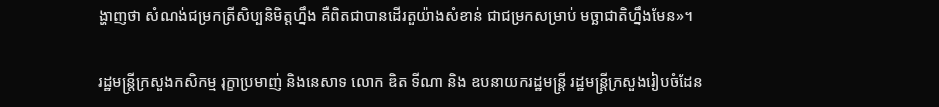ង្ហាញថា សំណង់ជម្រកត្រីសិប្បនិមិត្តហ្នឹង គឺពិតជាបានដើរតួយ៉ាងសំខាន់ ជាជម្រកសម្រាប់ មច្ឆាជាតិហ្នឹងមែន»។

រដ្ឋមន្ត្រីក្រសួងកសិកម្ម រុក្ខាប្រមាញ់ និងនេសាទ លោក ឌិត ទីណា និង ឧបនាយករដ្ឋមន្រ្តី រដ្ឋមន្រ្តីក្រសួងរៀបចំដែន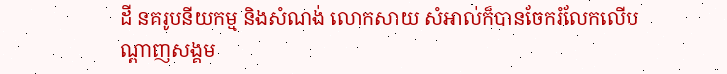ដី នគរូបនីយកម្ម និងសំណង់ លោកសាយ សំអាល់ក៏បានចែករំលែកលើបណ្តាញសង្គម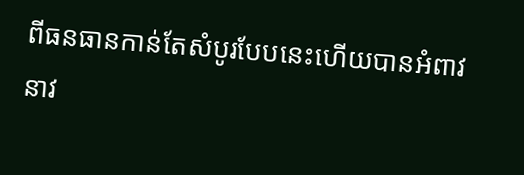ពីធនធានកាន់តែសំបូរបែបនេះហើយបានអំពាវនាវ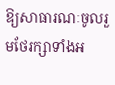ឱ្យសាធារណៈចូលរួមថែរក្សាទាំងអ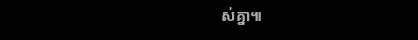ស់គ្នា៕